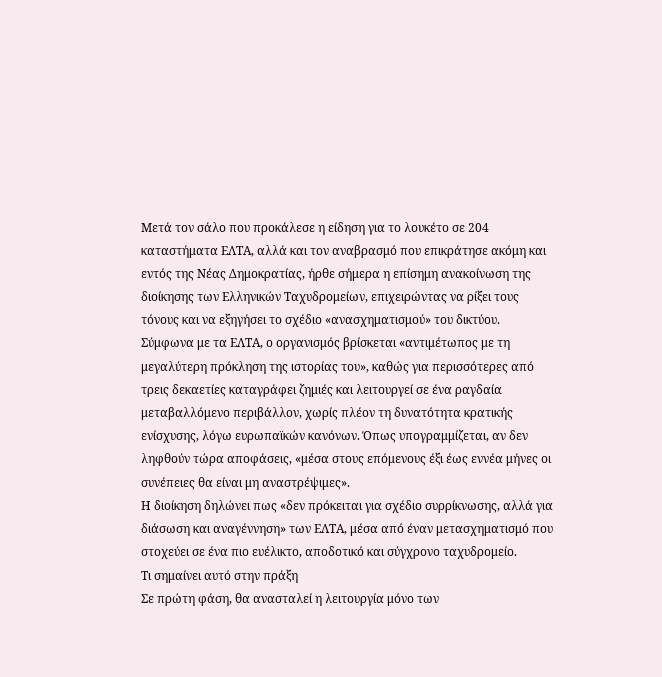Μετά τον σάλο που προκάλεσε η είδηση για το λουκέτο σε 204 καταστήματα ΕΛΤΑ, αλλά και τον αναβρασμό που επικράτησε ακόμη και εντός της Νέας Δημοκρατίας, ήρθε σήμερα η επίσημη ανακοίνωση της διοίκησης των Ελληνικών Ταχυδρομείων, επιχειρώντας να ρίξει τους τόνους και να εξηγήσει το σχέδιο «ανασχηματισμού» του δικτύου.
Σύμφωνα με τα ΕΛΤΑ, ο οργανισμός βρίσκεται «αντιμέτωπος με τη μεγαλύτερη πρόκληση της ιστορίας του», καθώς για περισσότερες από τρεις δεκαετίες καταγράφει ζημιές και λειτουργεί σε ένα ραγδαία μεταβαλλόμενο περιβάλλον, χωρίς πλέον τη δυνατότητα κρατικής ενίσχυσης, λόγω ευρωπαϊκών κανόνων. Όπως υπογραμμίζεται, αν δεν ληφθούν τώρα αποφάσεις, «μέσα στους επόμενους έξι έως εννέα μήνες οι συνέπειες θα είναι μη αναστρέψιμες».
Η διοίκηση δηλώνει πως «δεν πρόκειται για σχέδιο συρρίκνωσης, αλλά για διάσωση και αναγέννηση» των ΕΛΤΑ, μέσα από έναν μετασχηματισμό που στοχεύει σε ένα πιο ευέλικτο, αποδοτικό και σύγχρονο ταχυδρομείο.
Τι σημαίνει αυτό στην πράξη
Σε πρώτη φάση, θα ανασταλεί η λειτουργία μόνο των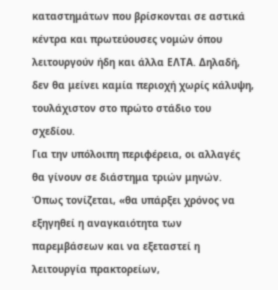καταστημάτων που βρίσκονται σε αστικά κέντρα και πρωτεύουσες νομών όπου λειτουργούν ήδη και άλλα ΕΛΤΑ. Δηλαδή, δεν θα μείνει καμία περιοχή χωρίς κάλυψη, τουλάχιστον στο πρώτο στάδιο του σχεδίου.
Για την υπόλοιπη περιφέρεια, οι αλλαγές θα γίνουν σε διάστημα τριών μηνών. Όπως τονίζεται, «θα υπάρξει χρόνος να εξηγηθεί η αναγκαιότητα των παρεμβάσεων και να εξεταστεί η λειτουργία πρακτορείων,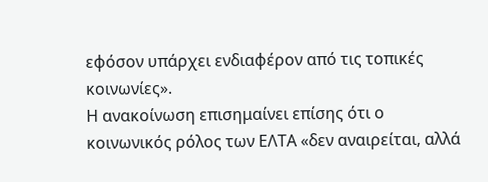εφόσον υπάρχει ενδιαφέρον από τις τοπικές κοινωνίες».
Η ανακοίνωση επισημαίνει επίσης ότι ο κοινωνικός ρόλος των ΕΛΤΑ «δεν αναιρείται, αλλά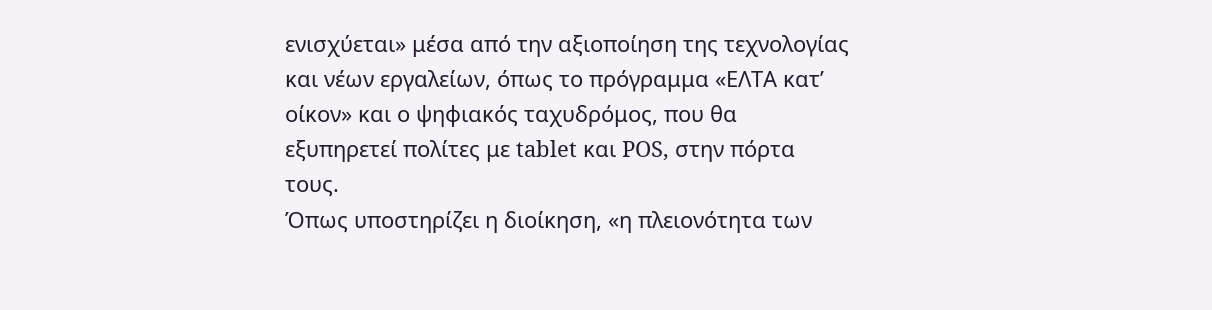ενισχύεται» μέσα από την αξιοποίηση της τεχνολογίας και νέων εργαλείων, όπως το πρόγραμμα «ΕΛΤΑ κατ’ οίκον» και ο ψηφιακός ταχυδρόμος, που θα εξυπηρετεί πολίτες με tablet και POS, στην πόρτα τους.
Όπως υποστηρίζει η διοίκηση, «η πλειονότητα των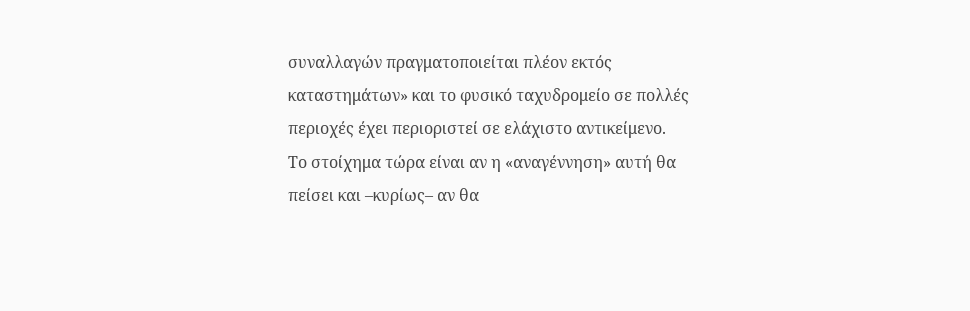συναλλαγών πραγματοποιείται πλέον εκτός καταστημάτων» και το φυσικό ταχυδρομείο σε πολλές περιοχές έχει περιοριστεί σε ελάχιστο αντικείμενο.
Το στοίχημα τώρα είναι αν η «αναγέννηση» αυτή θα πείσει και –κυρίως– αν θα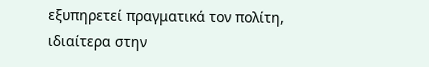εξυπηρετεί πραγματικά τον πολίτη, ιδιαίτερα στην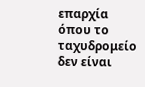επαρχία όπου το ταχυδρομείο δεν είναι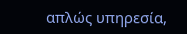απλώς υπηρεσία,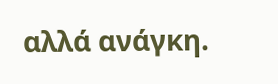αλλά ανάγκη.